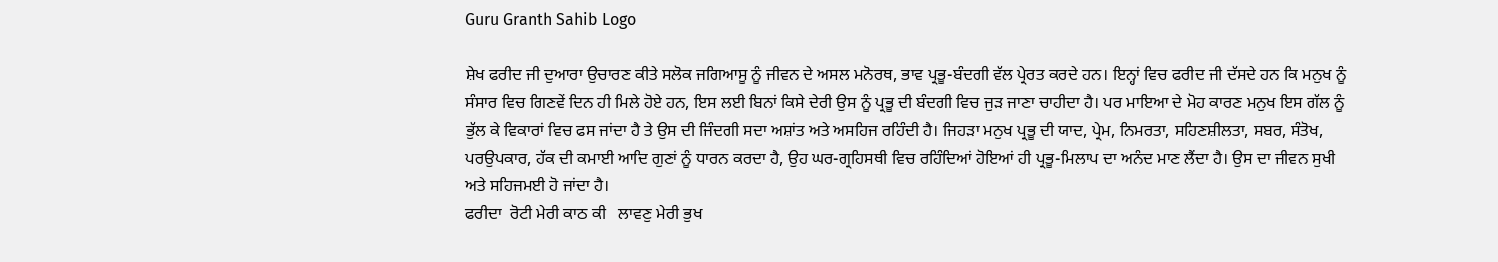Guru Granth Sahib Logo

ਸ਼ੇਖ ਫਰੀਦ ਜੀ ਦੁਆਰਾ ਉਚਾਰਣ ਕੀਤੇ ਸਲੋਕ ਜਗਿਆਸੂ ਨੂੰ ਜੀਵਨ ਦੇ ਅਸਲ ਮਨੋਰਥ, ਭਾਵ ਪ੍ਰਭੂ-ਬੰਦਗੀ ਵੱਲ ਪ੍ਰੇਰਤ ਕਰਦੇ ਹਨ। ਇਨ੍ਹਾਂ ਵਿਚ ਫਰੀਦ ਜੀ ਦੱਸਦੇ ਹਨ ਕਿ ਮਨੁਖ ਨੂੰ ਸੰਸਾਰ ਵਿਚ ਗਿਣਵੇਂ ਦਿਨ ਹੀ ਮਿਲੇ ਹੋਏ ਹਨ, ਇਸ ਲਈ ਬਿਨਾਂ ਕਿਸੇ ਦੇਰੀ ਉਸ ਨੂੰ ਪ੍ਰਭੂ ਦੀ ਬੰਦਗੀ ਵਿਚ ਜੁੜ ਜਾਣਾ ਚਾਹੀਦਾ ਹੈ। ਪਰ ਮਾਇਆ ਦੇ ਮੋਹ ਕਾਰਣ ਮਨੁਖ ਇਸ ਗੱਲ ਨੂੰ ਭੁੱਲ ਕੇ ਵਿਕਾਰਾਂ ਵਿਚ ਫਸ ਜਾਂਦਾ ਹੈ ਤੇ ਉਸ ਦੀ ਜਿੰਦਗੀ ਸਦਾ ਅਸ਼ਾਂਤ ਅਤੇ ਅਸਹਿਜ ਰਹਿੰਦੀ ਹੈ। ਜਿਹੜਾ ਮਨੁਖ ਪ੍ਰਭੂ ਦੀ ਯਾਦ, ਪ੍ਰੇਮ, ਨਿਮਰਤਾ, ਸਹਿਣਸ਼ੀਲਤਾ, ਸਬਰ, ਸੰਤੋਖ, ਪਰਉਪਕਾਰ, ਹੱਕ ਦੀ ਕਮਾਈ ਆਦਿ ਗੁਣਾਂ ਨੂੰ ਧਾਰਨ ਕਰਦਾ ਹੈ, ਉਹ ਘਰ-ਗ੍ਰਹਿਸਥੀ ਵਿਚ ਰਹਿੰਦਿਆਂ ਹੋਇਆਂ ਹੀ ਪ੍ਰਭੂ-ਮਿਲਾਪ ਦਾ ਅਨੰਦ ਮਾਣ ਲੈਂਦਾ ਹੈ। ਉਸ ਦਾ ਜੀਵਨ ਸੁਖੀ ਅਤੇ ਸਹਿਜਮਈ ਹੋ ਜਾਂਦਾ ਹੈ।
ਫਰੀਦਾ  ਰੋਟੀ ਮੇਰੀ ਕਾਠ ਕੀ   ਲਾਵਣੁ ਮੇਰੀ ਭੁਖ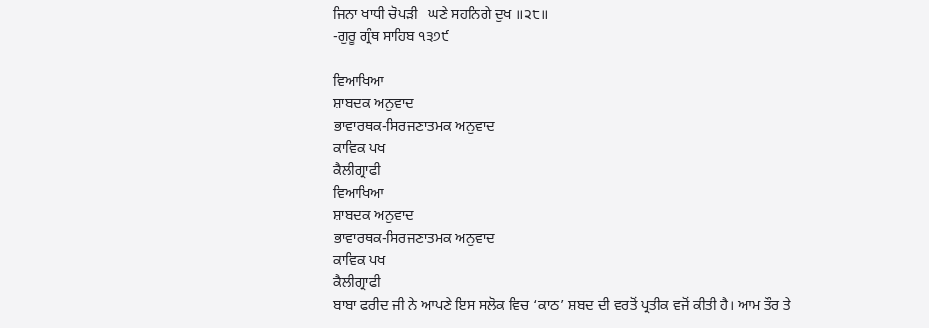ਜਿਨਾ ਖਾਧੀ ਚੋਪੜੀ   ਘਣੇ ਸਹਨਿਗੇ ਦੁਖ ॥੨੮॥
-ਗੁਰੂ ਗ੍ਰੰਥ ਸਾਹਿਬ ੧੩੭੯

ਵਿਆਖਿਆ
ਸ਼ਾਬਦਕ ਅਨੁਵਾਦ
ਭਾਵਾਰਥਕ-ਸਿਰਜਣਾਤਮਕ ਅਨੁਵਾਦ
ਕਾਵਿਕ ਪਖ
ਕੈਲੀਗ੍ਰਾਫੀ
ਵਿਆਖਿਆ
ਸ਼ਾਬਦਕ ਅਨੁਵਾਦ
ਭਾਵਾਰਥਕ-ਸਿਰਜਣਾਤਮਕ ਅਨੁਵਾਦ
ਕਾਵਿਕ ਪਖ
ਕੈਲੀਗ੍ਰਾਫੀ
ਬਾਬਾ ਫਰੀਦ ਜੀ ਨੇ ਆਪਣੇ ਇਸ ਸਲੋਕ ਵਿਚ ‘ਕਾਠ’ ਸ਼ਬਦ ਦੀ ਵਰਤੋਂ ਪ੍ਰਤੀਕ ਵਜੋਂ ਕੀਤੀ ਹੈ। ਆਮ ਤੌਰ ਤੇ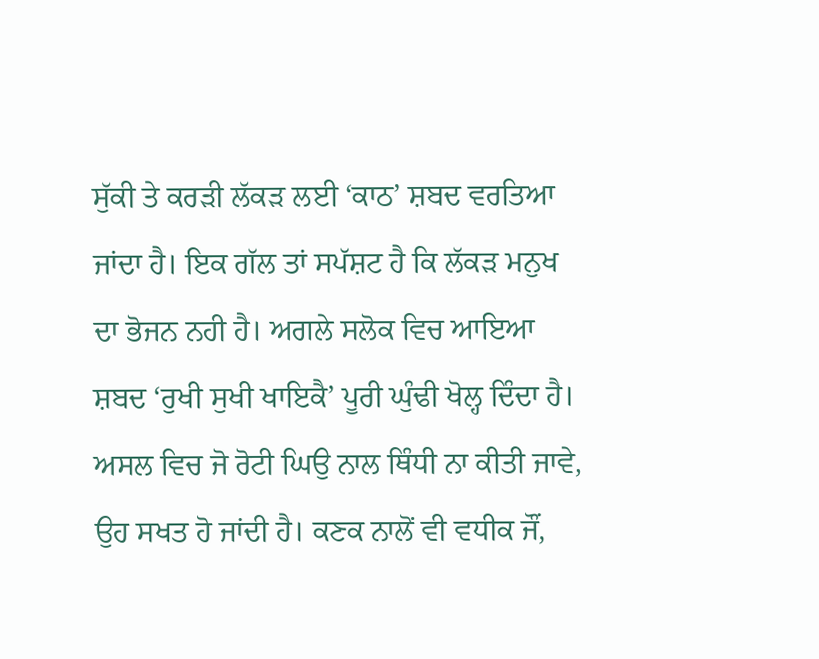ਸੁੱਕੀ ਤੇ ਕਰੜੀ ਲੱਕੜ ਲਈ ‘ਕਾਠ’ ਸ਼ਬਦ ਵਰਤਿਆ ਜਾਂਦਾ ਹੈ। ਇਕ ਗੱਲ ਤਾਂ ਸਪੱਸ਼ਟ ਹੈ ਕਿ ਲੱਕੜ ਮਨੁਖ ਦਾ ਭੋਜਨ ਨਹੀ ਹੈ। ਅਗਲੇ ਸਲੋਕ ਵਿਚ ਆਇਆ ਸ਼ਬਦ ‘ਰੁਖੀ ਸੁਖੀ ਖਾਇਕੈ’ ਪੂਰੀ ਘੁੰਢੀ ਖੋਲ੍ਹ ਦਿੰਦਾ ਹੈ। ਅਸਲ ਵਿਚ ਜੋ ਰੋਟੀ ਘਿਉ ਨਾਲ ਥਿੰਧੀ ਨਾ ਕੀਤੀ ਜਾਵੇ, ਉਹ ਸਖਤ ਹੋ ਜਾਂਦੀ ਹੈ। ਕਣਕ ਨਾਲੋਂ ਵੀ ਵਧੀਕ ਜੌਂ,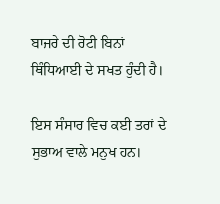ਬਾਜਰੇ ਦੀ ਰੋਟੀ ਬਿਨਾਂ ਥਿੰਧਿਆਈ ਦੇ ਸਖਤ ਹੁੰਦੀ ਹੈ।

ਇਸ ਸੰਸਾਰ ਵਿਚ ਕਈ ਤਰਾਂ ਦੇ ਸੁਭਾਅ ਵਾਲੇ ਮਨੁਖ ਹਨ।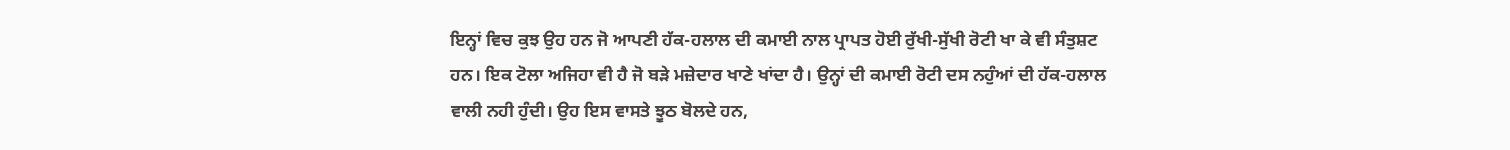ਇਨ੍ਹਾਂ ਵਿਚ ਕੁਝ ਉਹ ਹਨ ਜੋ ਆਪਣੀ ਹੱਕ-ਹਲਾਲ ਦੀ ਕਮਾਈ ਨਾਲ ਪ੍ਰਾਪਤ ਹੋਈ ਰੁੱਖੀ-ਸੁੱਖੀ ਰੋਟੀ ਖਾ ਕੇ ਵੀ ਸੰਤੁਸ਼ਟ ਹਨ। ਇਕ ਟੋਲਾ ਅਜਿਹਾ ਵੀ ਹੈ ਜੋ ਬੜੇ ਮਜ਼ੇਦਾਰ ਖਾਣੇ ਖਾਂਦਾ ਹੈ। ਉਨ੍ਹਾਂ ਦੀ ਕਮਾਈ ਰੋਟੀ ਦਸ ਨਹੁੰਆਂ ਦੀ ਹੱਕ-ਹਲਾਲ ਵਾਲੀ ਨਹੀ ਹੁੰਦੀ। ਉਹ ਇਸ ਵਾਸਤੇ ਝੂਠ ਬੋਲਦੇ ਹਨ,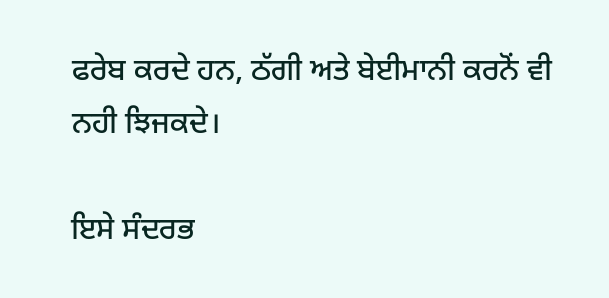ਫਰੇਬ ਕਰਦੇ ਹਨ, ਠੱਗੀ ਅਤੇ ਬੇਈਮਾਨੀ ਕਰਨੋਂ ਵੀ ਨਹੀ ਝਿਜਕਦੇ।

ਇਸੇ ਸੰਦਰਭ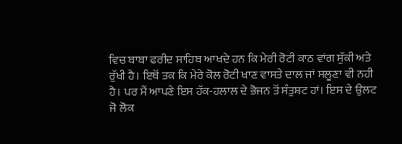ਵਿਚ ਬਾਬਾ ਫਰੀਦ ਸਾਹਿਬ ਆਖਦੇ ਹਨ ਕਿ ਮੇਰੀ ਰੋਟੀ ਕਾਠ ਵਾਂਗ ਸੁੱਕੀ ਅਤੇ ਰੁੱਖੀ ਹੈ। ਇਥੋਂ ਤਕ ਕਿ ਮੇਰੇ ਕੋਲ ਰੋਟੀ ਖਾਣ ਵਾਸਤੇ ਦਾਲ ਜਾਂ ਸਲੂਣਾ ਵੀ ਨਹੀ ਹੈ। ਪਰ ਮੈਂ ਆਪਣੇ ਇਸ ਹੱਕ-ਹਲਾਲ ਦੇ ਭੋਜਨ ਤੋਂ ਸੰਤੁਸ਼ਟ ਹਾਂ। ਇਸ ਦੇ ਉਲਟ ਜੋ ਲੋਕ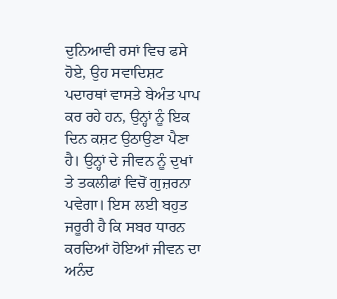ਦੁਨਿਆਵੀ ਰਸਾਂ ਵਿਚ ਫਸੇ ਹੋਏ, ਉਹ ਸਵਾਦਿਸ਼ਟ ਪਦਾਰਥਾਂ ਵਾਸਤੇ ਬੇਅੰਤ ਪਾਪ ਕਰ ਰਹੇ ਹਨ, ਉਨ੍ਹਾਂ ਨੂੰ ਇਕ ਦਿਨ ਕਸ਼ਟ ਉਠਾਉਣਾ ਪੈਣਾ ਹੈ। ਉਨ੍ਹਾਂ ਦੇ ਜੀਵਨ ਨੂੰ ਦੁਖਾਂ ਤੇ ਤਕਲੀਫਾਂ ਵਿਚੋਂ ਗੁਜ਼ਰਨਾ ਪਵੇਗਾ। ਇਸ ਲਈ ਬਹੁਤ ਜਰੂਰੀ ਹੈ ਕਿ ਸਬਰ ਧਾਰਨ ਕਰਦਿਆਂ ਹੋਇਆਂ ਜੀਵਨ ਦਾ ਅਨੰਦ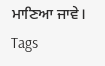ਮਾਣਿਆ ਜਾਵੇ।
Tags